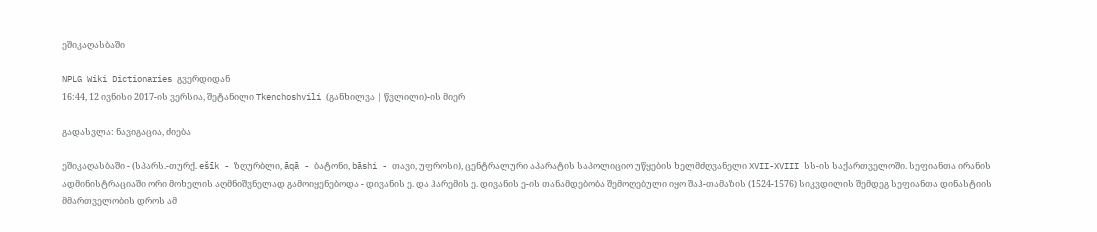ეშიკაღასბაში

NPLG Wiki Dictionaries გვერდიდან
16:44, 12 ივნისი 2017-ის ვერსია, შეტანილი Tkenchoshvili (განხილვა | წვლილი)-ის მიერ

გადასვლა: ნავიგაცია, ძიება

ეშიკაღასბაში - (სპარს.-თურქ. ešīk - ზღურბლი, āqā - ბატონი, bāshi - თავი, უფროსი), ცენტრალური აპარატის საპოლიციო უწყების ხელმძღვანელი XVII-XVIII სს-ის საქართველოში. სეფიანთა ირანის ადმინისტრაციაში ორი მოხელის აღმნიშვნელად გამოიყენებოდა - დივანის ე. და ჰარემის ე. დივანის ე-ის თანამდებობა შემოღებული იყო შაჰ-თამაზის (1524-1576) სიკვდილის შემდეგ სეფიანთა დინასტიის მმართველობის დროს ამ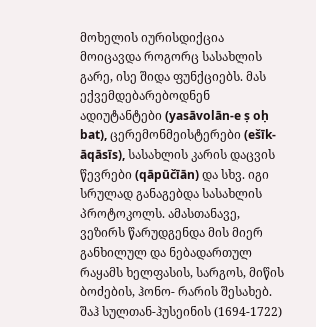მოხელის იურისდიქცია მოიცავდა როგორც სასახლის გარე, ისე შიდა ფუნქციებს. მას ექვემდებარებოდნენ ადიუტანტები (yasāvolān-e ṣ oḥ bat), ცერემონმეისტერები (ešīk-āqāsīs), სასახლის კარის დაცვის წევრები (qāpūčīān) და სხვ. იგი სრულად განაგებდა სასახლის პროტოკოლს. ამასთანავე, ვეზირს წარუდგენდა მის მიერ განხილულ და ნებადართულ რაყამს ხელფასის, სარგოს, მიწის ბოძების, ჰონო- რარის შესახებ. შაჰ სულთან-ჰუსეინის (1694-1722)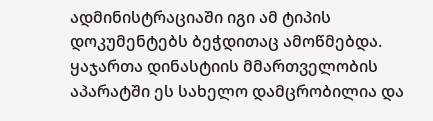ადმინისტრაციაში იგი ამ ტიპის დოკუმენტებს ბეჭდითაც ამოწმებდა. ყაჯართა დინასტიის მმართველობის აპარატში ეს სახელო დამცრობილია და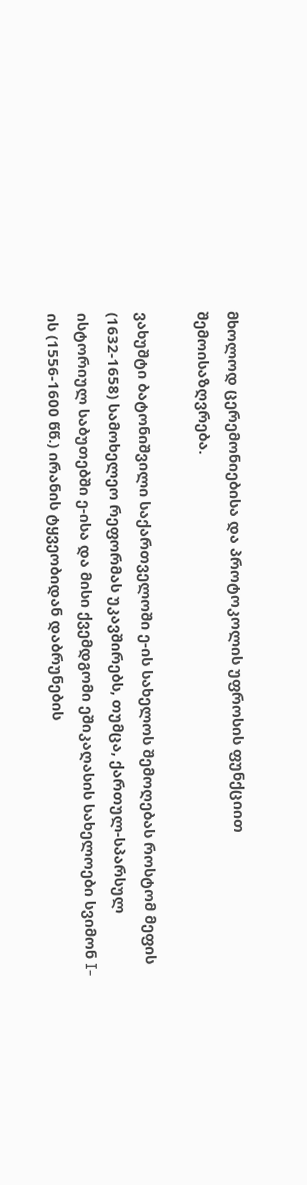მხოლოდ ცერემონიებისა და პროტოკოლის უფროსის ფუნქციით შემოისაზღვრება.

ვახუშტი ბატონიშვილი საქართველოში ე-ის სახელოს შემოღებას როსტომ მეფის (1632-1658) სამოხელეო რეფორმას უკავშირებს, თუმცა, ქართულ-სპარსულ ისტორიულ საბუთებში ე-ისა და მისი ქვემდგომი ეშიკაღასის სახელოები სვიმონ I-ის (1556-1600 წწ.) ირანის ტყვეობიდან დაბრუნების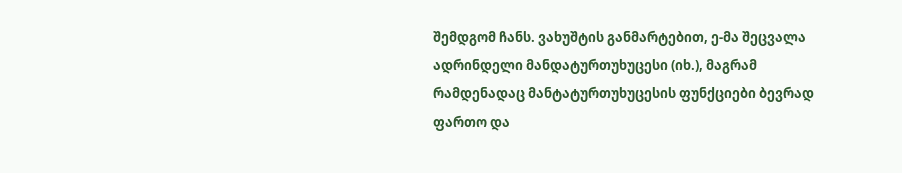შემდგომ ჩანს. ვახუშტის განმარტებით, ე-მა შეცვალა ადრინდელი მანდატურთუხუცესი (იხ.), მაგრამ რამდენადაც მანტატურთუხუცესის ფუნქციები ბევრად ფართო და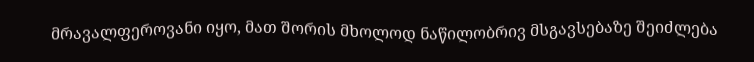მრავალფეროვანი იყო, მათ შორის მხოლოდ ნაწილობრივ მსგავსებაზე შეიძლება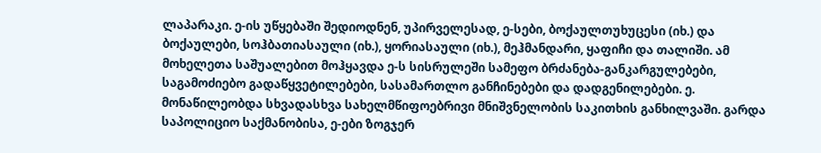ლაპარაკი. ე-ის უწყებაში შედიოდნენ, უპირველესად, ე-სები, ბოქაულთუხუცესი (იხ.) და ბოქაულები, სოჰბათიასაული (იხ.), ყორიასაული (იხ.), მეჰმანდარი, ყაფიჩი და თალიში. ამ მოხელეთა საშუალებით მოჰყავდა ე-ს სისრულეში სამეფო ბრძანება-განკარგულებები, საგამოძიებო გადაწყვეტილებები, სასამართლო განჩინებები და დადგენილებები. ე. მონაწილეობდა სხვადასხვა სახელმწიფოებრივი მნიშვნელობის საკითხის განხილვაში. გარდა საპოლიციო საქმანობისა, ე-ები ზოგჯერ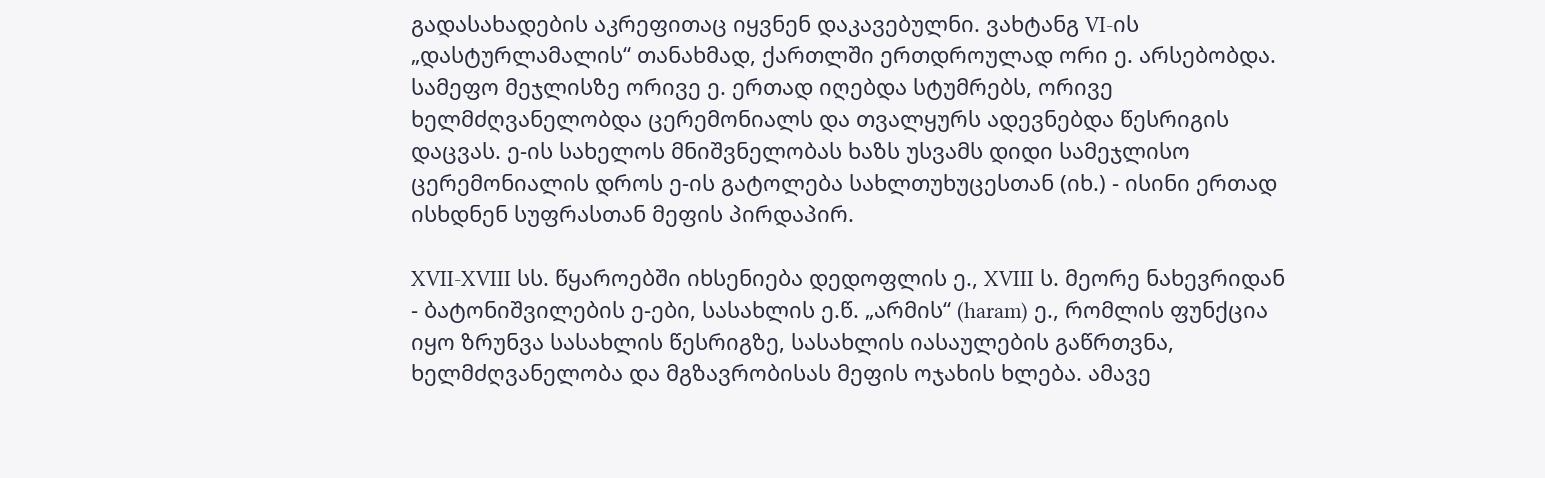გადასახადების აკრეფითაც იყვნენ დაკავებულნი. ვახტანგ VI-ის „დასტურლამალის“ თანახმად, ქართლში ერთდროულად ორი ე. არსებობდა. სამეფო მეჯლისზე ორივე ე. ერთად იღებდა სტუმრებს, ორივე ხელმძღვანელობდა ცერემონიალს და თვალყურს ადევნებდა წესრიგის დაცვას. ე-ის სახელოს მნიშვნელობას ხაზს უსვამს დიდი სამეჯლისო ცერემონიალის დროს ე-ის გატოლება სახლთუხუცესთან (იხ.) - ისინი ერთად ისხდნენ სუფრასთან მეფის პირდაპირ.

XVII-XVIII სს. წყაროებში იხსენიება დედოფლის ე., XVIII ს. მეორე ნახევრიდან - ბატონიშვილების ე-ები, სასახლის ე.წ. „არმის“ (haram) ე., რომლის ფუნქცია იყო ზრუნვა სასახლის წესრიგზე, სასახლის იასაულების გაწრთვნა, ხელმძღვანელობა და მგზავრობისას მეფის ოჯახის ხლება. ამავე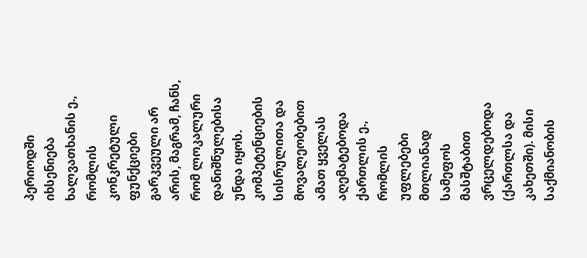პერიოდში იხსენიება ხალვათხანის ე., რომლის კონკრეტული ფუნქციები გარკვეული არ არის, მაგრამ, ჩანს, რომ ლოკალური დანიშნულებისა უნდა იყოს. კომპეტენციების სისრულითა და მოვალეობებით ამათ ყველას აღემატებოდა ქართლის ე., რომლის უფლებები მთლიანად სამეფოს მასშტაბით ვრცელდებოდა (ქართლსა და კახეთში). მისი საქმიანობის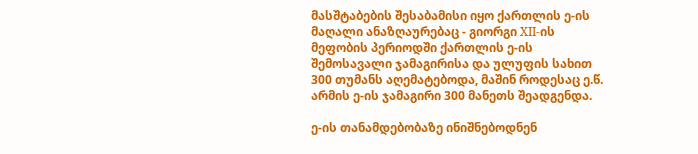მასშტაბების შესაბამისი იყო ქართლის ე-ის მაღალი ანაზღაურებაც - გიორგი XII-ის მეფობის პერიოდში ქართლის ე-ის შემოსავალი ჯამაგირისა და ულუფის სახით 300 თუმანს აღემატებოდა, მაშინ როდესაც ე.წ. არმის ე-ის ჯამაგირი 300 მანეთს შეადგენდა.

ე-ის თანამდებობაზე ინიშნებოდნენ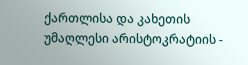ქართლისა და კახეთის უმაღლესი არისტოკრატიის -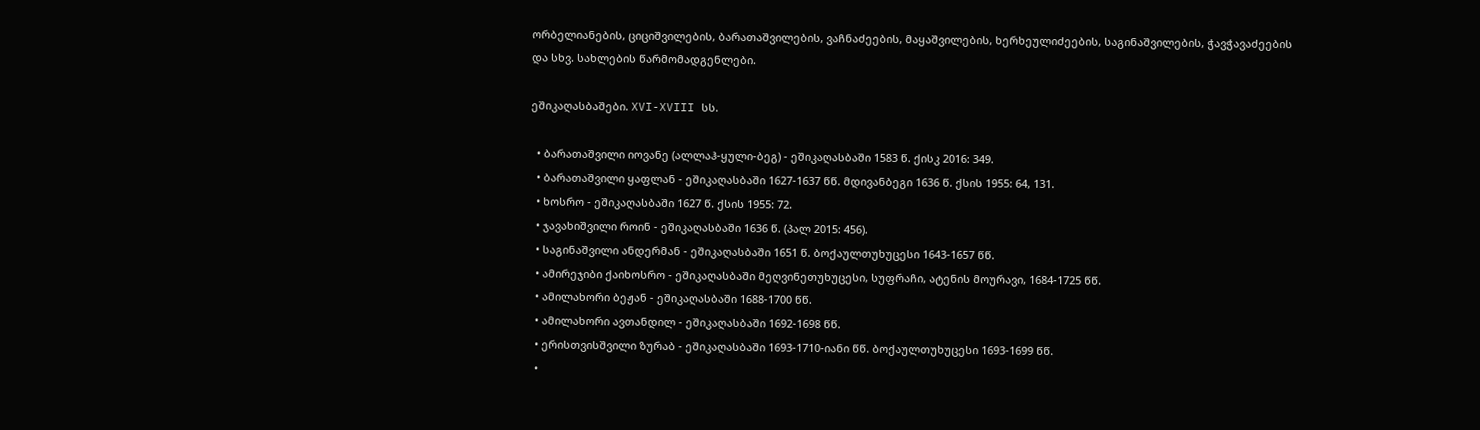ორბელიანების, ციციშვილების, ბარათაშვილების, ვაჩნაძეების, მაყაშვილების, ხერხეულიძეების, საგინაშვილების, ჭავჭავაძეების და სხვ. სახლების წარმომადგენლები.

ეშიკაღასბაშები. XVI-XVIII სს.

  • ბარათაშვილი იოვანე (ალლაჰ-ყული-ბეგ) - ეშიკაღასბაში 1583 წ. ქისკ 2016: 349.
  • ბარათაშვილი ყაფლან - ეშიკაღასბაში 1627-1637 წწ. მდივანბეგი 1636 წ. ქსის 1955: 64, 131.
  • ხოსრო - ეშიკაღასბაში 1627 წ. ქსის 1955: 72.
  • ჯავახიშვილი როინ - ეშიკაღასბაში 1636 წ. (პალ 2015: 456).
  • საგინაშვილი ანდერმან - ეშიკაღასბაში 1651 წ. ბოქაულთუხუცესი 1643-1657 წწ.
  • ამირეჯიბი ქაიხოსრო - ეშიკაღასბაში მეღვინეთუხუცესი, სუფრაჩი, ატენის მოურავი, 1684-1725 წწ.
  • ამილახორი ბეჟან - ეშიკაღასბაში 1688-1700 წწ.
  • ამილახორი ავთანდილ - ეშიკაღასბაში 1692-1698 წწ.
  • ერისთვისშვილი ზურაბ - ეშიკაღასბაში 1693-1710-იანი წწ. ბოქაულთუხუცესი 1693-1699 წწ.
  •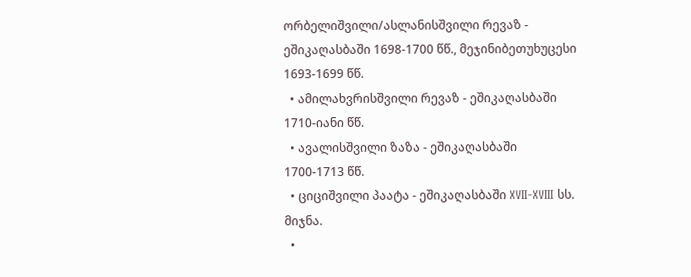ორბელიშვილი/ასლანისშვილი რევაზ - ეშიკაღასბაში 1698-1700 წწ., მეჯინიბეთუხუცესი 1693-1699 წწ.
  • ამილახვრისშვილი რევაზ - ეშიკაღასბაში 1710-იანი წწ.
  • ავალისშვილი ზაზა - ეშიკაღასბაში 1700-1713 წწ.
  • ციციშვილი პაატა - ეშიკაღასბაში XVII-XVIII სს. მიჯნა.
  •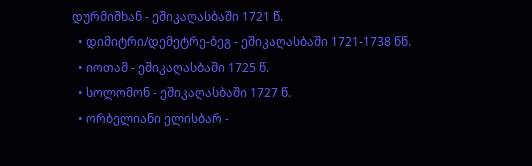დურმიშხან - ეშიკაღასბაში 1721 წ.
  • დიმიტრი/დემეტრე-ბეგ - ეშიკაღასბაში 1721-1738 წწ.
  • იოთამ - ეშიკაღასბაში 1725 წ.
  • სოლომონ - ეშიკაღასბაში 1727 წ.
  • ორბელიანი ელისბარ -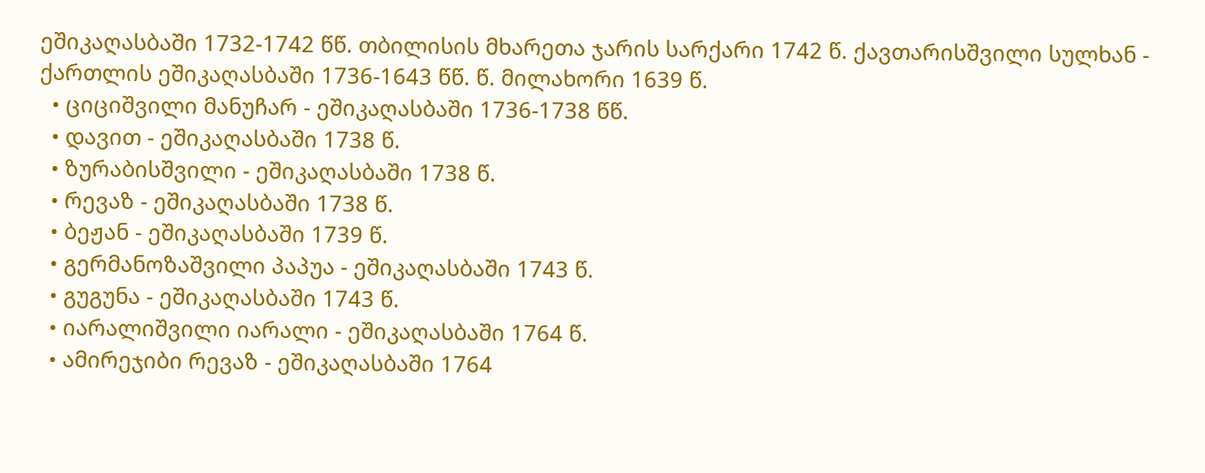ეშიკაღასბაში 1732-1742 წწ. თბილისის მხარეთა ჯარის სარქარი 1742 წ. ქავთარისშვილი სულხან - ქართლის ეშიკაღასბაში 1736-1643 წწ. წ. მილახორი 1639 წ.
  • ციციშვილი მანუჩარ - ეშიკაღასბაში 1736-1738 წწ.
  • დავით - ეშიკაღასბაში 1738 წ.
  • ზურაბისშვილი - ეშიკაღასბაში 1738 წ.
  • რევაზ - ეშიკაღასბაში 1738 წ.
  • ბეჟან - ეშიკაღასბაში 1739 წ.
  • გერმანოზაშვილი პაპუა - ეშიკაღასბაში 1743 წ.
  • გუგუნა - ეშიკაღასბაში 1743 წ.
  • იარალიშვილი იარალი - ეშიკაღასბაში 1764 წ.
  • ამირეჯიბი რევაზ - ეშიკაღასბაში 1764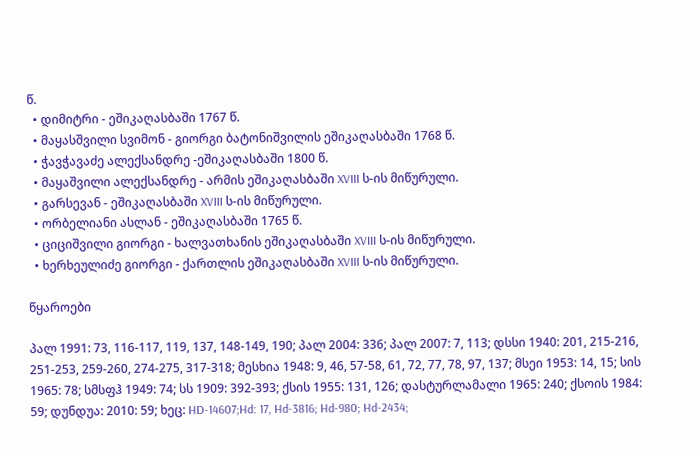წ.
  • დიმიტრი - ეშიკაღასბაში 1767 წ.
  • მაყასშვილი სვიმონ - გიორგი ბატონიშვილის ეშიკაღასბაში 1768 წ.
  • ჭავჭავაძე ალექსანდრე -ეშიკაღასბაში 1800 წ.
  • მაყაშვილი ალექსანდრე - არმის ეშიკაღასბაში XVIII ს-ის მიწურული.
  • გარსევან - ეშიკაღასბაში XVIII ს-ის მიწურული.
  • ორბელიანი ასლან - ეშიკაღასბაში 1765 წ.
  • ციციშვილი გიორგი - ხალვათხანის ეშიკაღასბაში XVIII ს-ის მიწურული.
  • ხერხეულიძე გიორგი - ქართლის ეშიკაღასბაში XVIII ს-ის მიწურული.

წყაროები

პალ 1991: 73, 116-117, 119, 137, 148-149, 190; პალ 2004: 336; პალ 2007: 7, 113; დსსი 1940: 201, 215-216, 251-253, 259-260, 274-275, 317-318; მესხია 1948: 9, 46, 57-58, 61, 72, 77, 78, 97, 137; მსეი 1953: 14, 15; სის 1965: 78; სმსფჰ 1949: 74; სს 1909: 392-393; ქსის 1955: 131, 126; დასტურლამალი 1965: 240; ქსოის 1984: 59; დუნდუა: 2010: 59; ხეც: HD-14607;Hd: 17, Hd-3816; Hd-980; Hd-2434;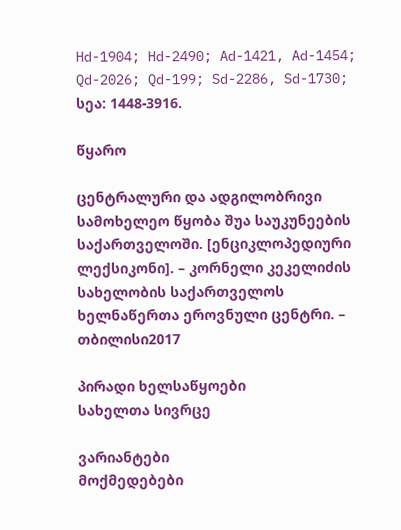Hd-1904; Hd-2490; Ad-1421, Ad-1454; Qd-2026; Qd-199; Sd-2286, Sd-1730; სეა: 1448-3916.

წყარო

ცენტრალური და ადგილობრივი სამოხელეო წყობა შუა საუკუნეების საქართველოში. [ენციკლოპედიური ლექსიკონი]. – კორნელი კეკელიძის სახელობის საქართველოს ხელნაწერთა ეროვნული ცენტრი. – თბილისი2017

პირადი ხელსაწყოები
სახელთა სივრცე

ვარიანტები
მოქმედებები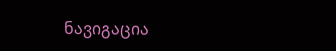ნავიგაცია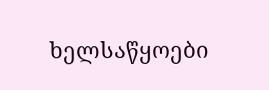ხელსაწყოები